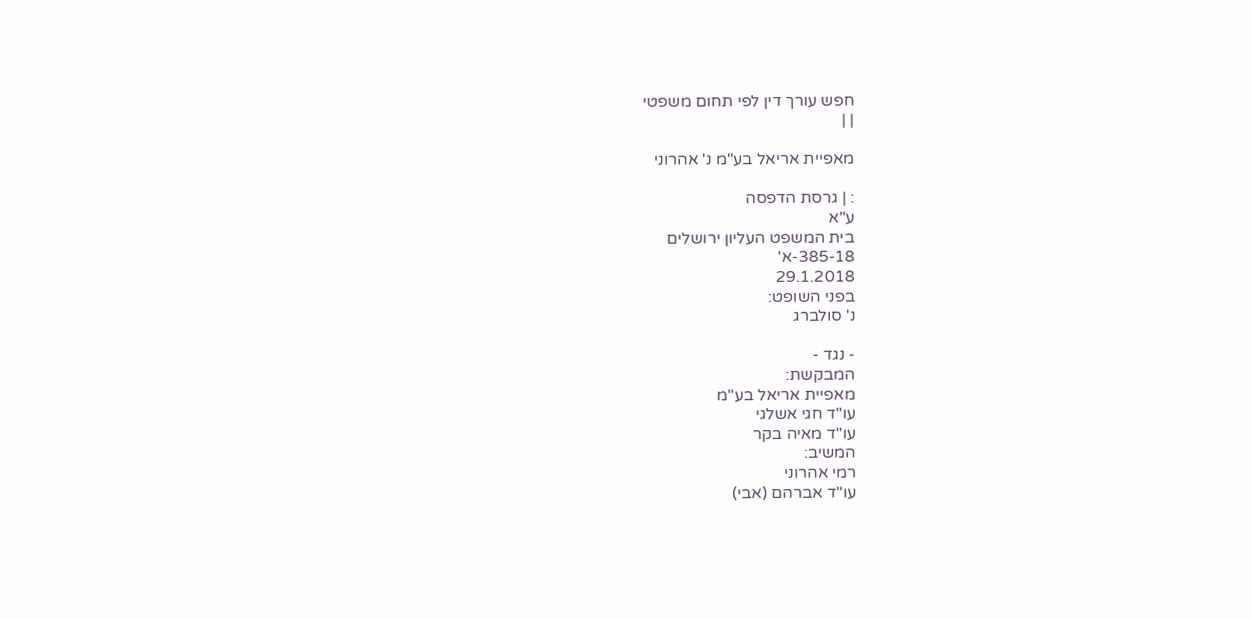חפש עורך דין לפי תחום משפטי
| |

מאפיית אריאל בע"מ נ' אהרוני

: | גרסת הדפסה
ע"א
בית המשפט העליון ירושלים
385-18-א'
29.1.2018
בפני השופט:
נ' סולברג

- נגד -
המבקשת:
מאפיית אריאל בע"מ
עו"ד חגי אשלגי
עו"ד מאיה בקר
המשיב:
רמי אהרוני
עו"ד אברהם (אבי)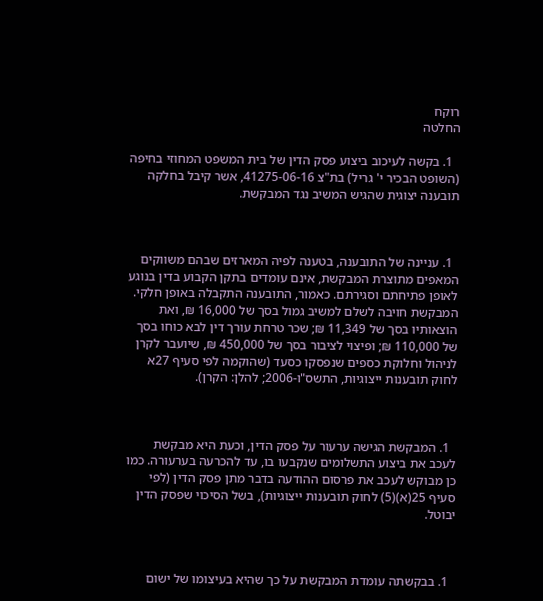רוקח
החלטה

  1. בקשה לעיכוב ביצוע פסק הדין של בית המשפט המחוזי בחיפה (השופט הבכיר י' גריל) בת"צ 41275-06-16, אשר קיבל בחלקה תובענה יצוגית שהגיש המשיב נגד המבקשת.



  1. עניינה של התובענה, בטענה לפיה המארזים שבהם משווקים המאפים מתוצרת המבקשת, אינם עומדים בתקן הקבוע בדין בנוגע לאופן פתיחתם וסגירתם. כאמור, התובענה התקבלה באופן חלקי. המבקשת חויבה לשלם למשיב גמול בסך של 16,000 ₪, ואת הוצאותיו בסך של 11,349 ₪; שכר טרחת עורך דין לבא כוחו בסך של 110,000 ₪; ופיצוי לציבור בסך של 450,000 ₪, שיועבר לקרן לניהול וחלוקת כספים שנפסקו כסעד (שהוקמה לפי סעיף 27א לחוק תובענות ייצוגיות, התשס"ו-2006; להלן: הקרן).



  1. המבקשת הגישה ערעור על פסק הדין, וכעת היא מבקשת לעכב את ביצוע התשלומים שנקבעו בו, עד להכרעה בערעורה. כמו כן מבוקש לעכב את פרסום ההודעה בדבר מתן פסק הדין (לפי סעיף 25(א)(5) לחוק תובענות ייצוגיות), בשל הסיכוי שפסק הדין יבוטל.



  1. בבקשתה עומדת המבקשת על כך שהיא בעיצומו של ישום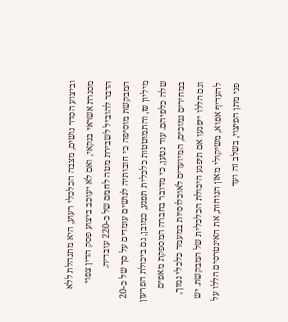וביצוע הסדר נושים, מצבה הכלכלי רעוע, היא מתנהלת ללא מסגרת אשראי בנקאי, ואם לא יעוכב ביצוע פסק הדין צפוי הדבר להוביל לשבירת מטה לחמם של כ-220 עובדיה. המבקשת מוסיפה כי חובותיה לנושים עומדים על סך של כ-20 מיליון ₪, והתמוטטות כלכלית תפגע, כמובן, גם ביכולת הפרעון שלה כלפיהם. עוד נטען, כי מדובר בחברה המספקת מאפים במחירים נמוכים, המיועדים לאוכלוסיות במעמד כלכלי נמוך, וגם הללו ייפגעו אם תיפגע היכולת הכלכלית של המבקשת. יש להעדיף אפוא, משיקולי מאזן הנוחות, את האינטרסים הללו על פני מתן הפיצוי, בשלב זה ועד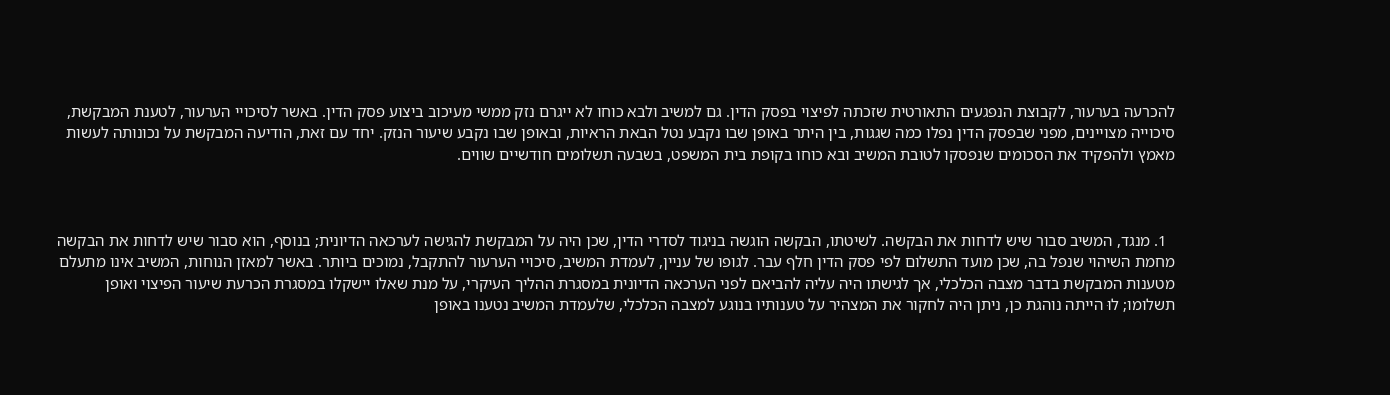להכרעה בערעור, לקבוצת הנפגעים התאורטית שזכתה לפיצוי בפסק הדין. גם למשיב ולבא כוחו לא ייגרם נזק ממשי מעיכוב ביצוע פסק הדין. באשר לסיכויי הערעור, לטענת המבקשת, סיכוייה מצויינים, מפני שבפסק הדין נפלו כמה שגגות, בין היתר באופן שבו נקבע נטל הבאת הראיות, ובאופן שבו נקבע שיעור הנזק. יחד עם זאת, הודיעה המבקשת על נכונותה לעשות מאמץ ולהפקיד את הסכומים שנפסקו לטובת המשיב ובא כוחו בקופת בית המשפט, בשבעה תשלומים חודשיים שווים.



  1. מנגד, המשיב סבור שיש לדחות את הבקשה. לשיטתו, הבקשה הוגשה בניגוד לסדרי הדין, שכן היה על המבקשת להגישה לערכאה הדיונית; בנוסף, הוא סבור שיש לדחות את הבקשה מחמת השיהוי שנפל בה, שכן מועד התשלום לפי פסק הדין חלף עבר. לגופו של עניין, לעמדת המשיב, סיכויי הערעור להתקבל, נמוכים ביותר. באשר למאזן הנוחות, המשיב אינו מתעלם מטענות המבקשת בדבר מצבה הכלכלי, אך לגישתו היה עליה להביאם לפני הערכאה הדיונית במסגרת ההליך העיקרי, על מנת שאלו יישקלו במסגרת הכרעת שיעור הפיצוי ואופן תשלומו; לוּ הייתה נוהגת כן, ניתן היה לחקור את המצהיר על טענותיו בנוגע למצבה הכלכלי, שלעמדת המשיב נטענו באופן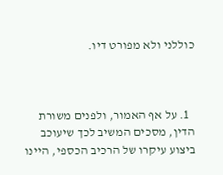כוללני ולא מפורט דיו.



  1. על אף האמור, ולפנים משורת הדין, מסכים המשיב לכך שיעוכב ביצוע עיקרו של הרכיב הכספי, היינו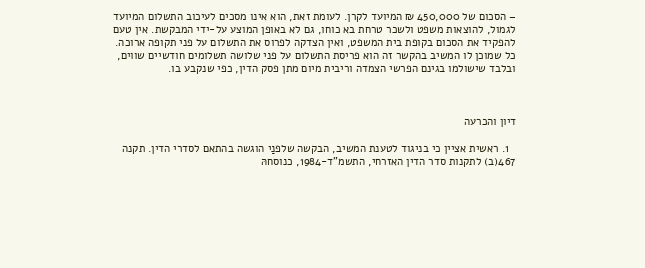– הסכום של 450,000 ₪ המיועד לקרן. לעומת זאת, הוא אינו מסכים לעיכוב התשלום המיועד לגמול, להוצאות משפט ולשכר טרחת בא כוחו, גם לא באופן המוצע על-ידי המבקשת. אין טעם להפקיד את הסכום בקופת בית המשפט, ואין הצדקה לפרוס את התשלום על פני תקופה ארוכה. כל שמוכן לו המשיב בהקשר זה הוא פריסת התשלום על פני שלושה תשלומים חודשיים שווים, ובלבד שישולמו בגינם הפרשי הצמדה וריבית מיום מתן פסק הדין, כפי שנקבע בו.



דיון והכרעה

  1. ראשית אציין כי בניגוד לטענת המשיב, הבקשה שלפנַי הוגשה בהתאם לסדרי הדין. תקנה 467(ב) לתקנות סדר הדין האזרחי, התשמ"ד-1984, כנוסחהּ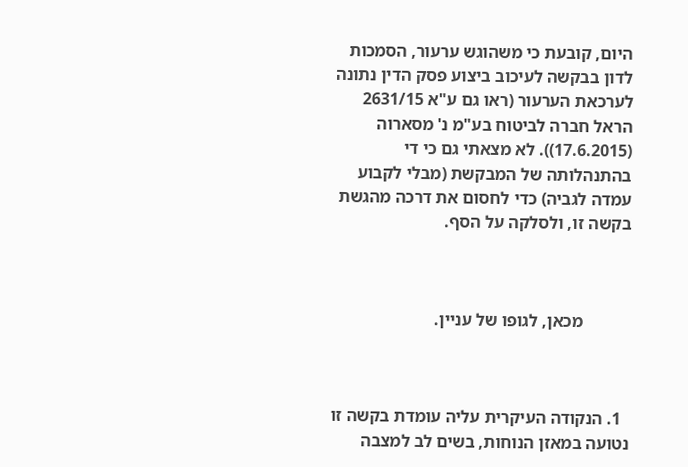היום, קובעת כי משהוגש ערעור, הסמכות לדון בבקשה לעיכוב ביצוע פסק הדין נתונה לערכאת הערעור (ראו גם ע"א 2631/15 הראל חברה לביטוח בע"מ נ' מסארוה (17.6.2015)). לא מצאתי גם כי די בהתנהלותה של המבקשת (מבלי לקבוע עמדה לגביה) כדי לחסום את דרכה מהגשת בקשה זו, ולסלקה על הסף.



           מכאן, לגופו של עניין.



  1. הנקודה העיקרית עליה עומדת בקשה זו נטועה במאזן הנוחות, בשים לב למצבה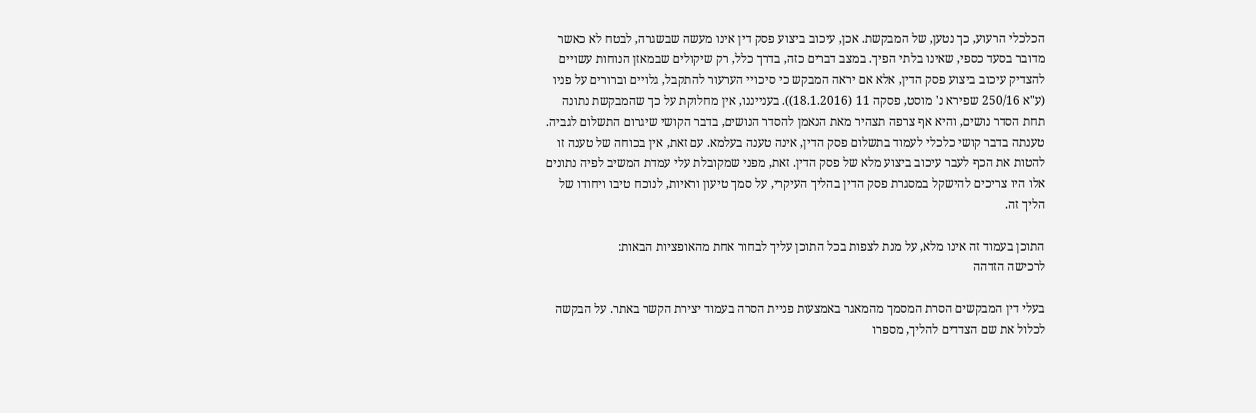הכלכלי הרעוע, כך נטען, של המבקשת. אכן, עיכוב ביצוע פסק דין אינו מעשה שבשגרה, לבטח לא כאשר מדובר בסעד כספי, שאינו בלתי הפיך. במצב דברים כזה, בדרך כלל, רק שיקולים שבמאזן הנוחות עשויים להצדיק עיכוב ביצוע פסק הדין, אלא אם יראה המבקש כי סיכויי הערעור להתקבל, גלויים וברורים על פניו (ע"א 250/16 שפירא נ' מוסט, פסקה 11 (18.1.2016)). בענייננו, אין מחלוקת על כך שהמבקשת נתונה תחת הסדר נושים, והיא אף צרפה תצהיר מאת הנאמן להסדר הנושים, בדבר הקושי שיגרום התשלום לגביה. טענתה בדבר קושי כלכלי לעמוד בתשלום פסק הדין, אינה טענה בעלמא. עם זאת, אין בכוחה של טענה זו להטות את הכף לעבר עיכוב ביצוע מלא של פסק הדין. זאת, מפני שמקובלת עלי עמדת המשיב לפיה נתונים אלו היו צריכים להישקל במסגרת פסק הדין בהליך העיקרי, על סמך טיעון וראיות, לנוכח טיבו ויחודו של הליך זה.

התוכן בעמוד זה אינו מלא, על מנת לצפות בכל התוכן עליך לבחור אחת מהאופציות הבאות:
לרכישה הזדהה

בעלי דין המבקשים הסרת המסמך מהמאגר באמצעות פניית הסרה בעמוד יצירת הקשר באתר. על הבקשה לכלול את שם הצדדים להליך, מספרו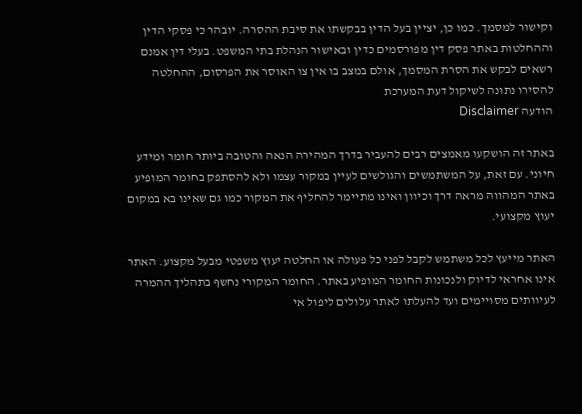וקישור למסמך. כמו כן, יציין בעל הדין בבקשתו את סיבת ההסרה. יובהר כי פסקי הדין וההחלטות באתר פסק דין מפורסמים כדין ובאישור הנהלת בתי המשפט. בעלי דין אמנם רשאים לבקש את הסרת המסמך, אולם במצב בו אין צו האוסר את הפרסום, ההחלטה להסירו נתונה לשיקול דעת המערכת
הודעה Disclaimer

באתר זה הושקעו מאמצים רבים להעביר בדרך המהירה הנאה והטובה ביותר חומר ומידע חיוני. עם זאת, על המשתמשים והגולשים לעיין במקור עצמו ולא להסתפק בחומר המופיע באתר המהווה מראה דרך וכיוון ואינו מתיימר להחליף את המקור כמו גם שאינו בא במקום יעוץ מקצועי.

האתר מייעץ לכל משתמש לקבל לפני כל פעולה או החלטה יעוץ משפטי מבעל מקצוע. האתר אינו אחראי לדיוק ולנכונות החומר המופיע באתר. החומר המקורי נחשף בתהליך ההמרה לעיוותים מסויימים ועד להעלתו לאתר עלולים ליפול אי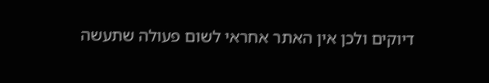דיוקים ולכן אין האתר אחראי לשום פעולה שתעשה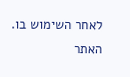לאחר השימוש בו. האתר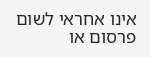אינו אחראי לשום פרסום או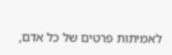לאמיתות פרטים של כל אדם,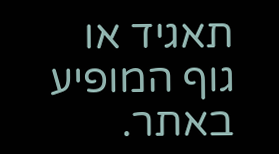תאגיד או גוף המופיע באתר.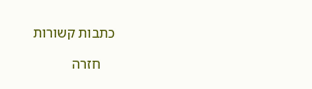כתבות קשורות

    חזרה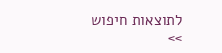לתוצאות חיפוש >>